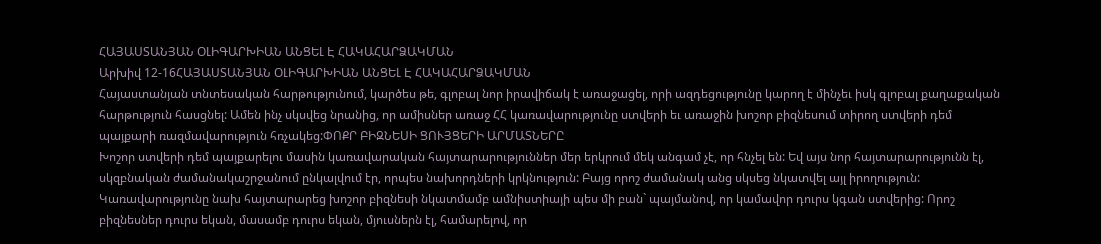ՀԱՅԱՍՏԱՆՅԱՆ ՕԼԻԳԱՐԽԻԱՆ ԱՆՑԵԼ Է ՀԱԿԱՀԱՐՁԱԿՄԱՆ
Արխիվ 12-16ՀԱՅԱՍՏԱՆՅԱՆ ՕԼԻԳԱՐԽԻԱՆ ԱՆՑԵԼ Է ՀԱԿԱՀԱՐՁԱԿՄԱՆ
Հայաստանյան տնտեսական հարթությունում, կարծես թե, գլոբալ նոր իրավիճակ է առաջացել, որի ազդեցությունը կարող է մինչեւ իսկ գլոբալ քաղաքական հարթություն հասցնել: Ամեն ինչ սկսվեց նրանից, որ ամիսներ առաջ ՀՀ կառավարությունը ստվերի եւ առաջին խոշոր բիզնեսում տիրող ստվերի դեմ պայքարի ռազմավարություն հռչակեց:ՓՈՔՐ ԲԻԶՆԵՍԻ ՑՈՒՅՑԵՐԻ ԱՐՄԱՏՆԵՐԸ
Խոշոր ստվերի դեմ պայքարելու մասին կառավարական հայտարարություններ մեր երկրում մեկ անգամ չէ, որ հնչել են: Եվ այս նոր հայտարարությունն էլ, սկզբնական ժամանակաշրջանում ընկալվում էր, որպես նախորդների կրկնություն: Բայց որոշ ժամանակ անց սկսեց նկատվել այլ իրողություն: Կառավարությունը նախ հայտարարեց խոշոր բիզնեսի նկատմամբ ամնիստիայի պես մի բան` պայմանով, որ կամավոր դուրս կգան ստվերից: Որոշ բիզնեսներ դուրս եկան, մասամբ դուրս եկան, մյուսներն էլ, համարելով, որ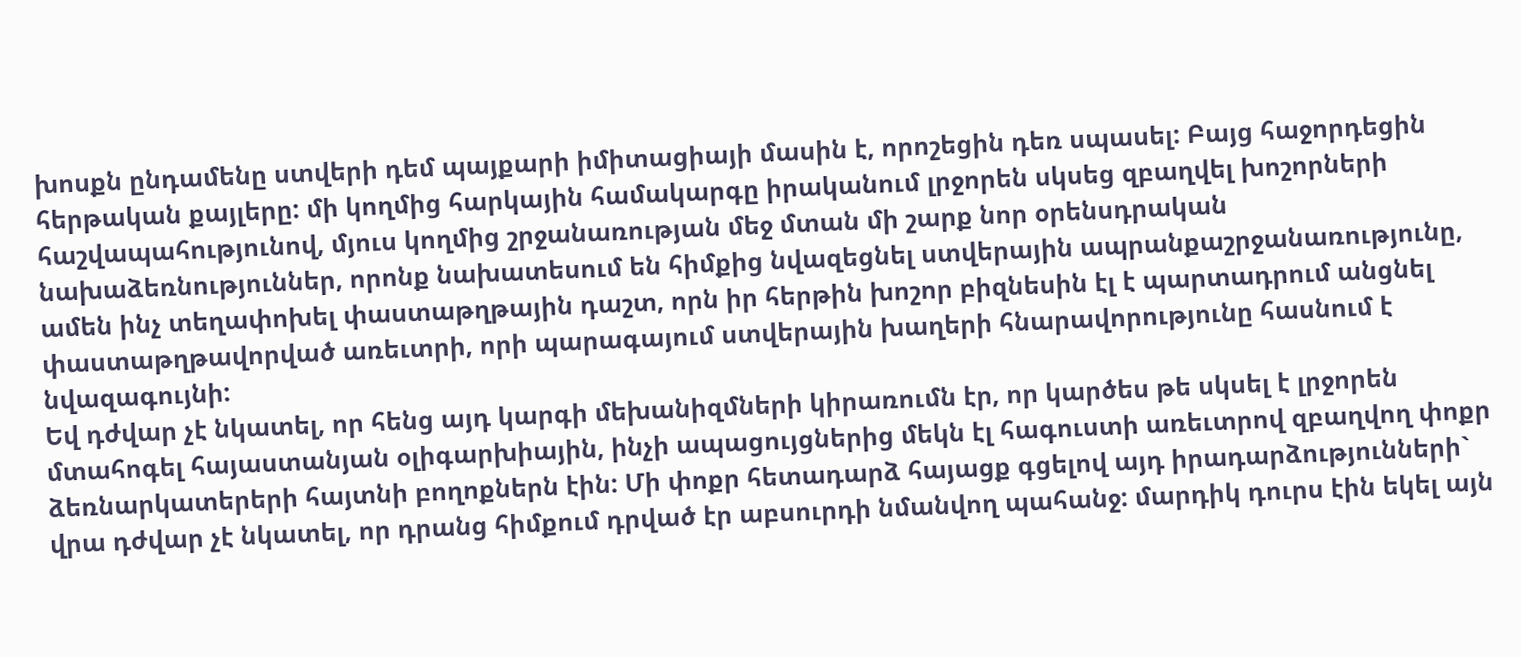խոսքն ընդամենը ստվերի դեմ պայքարի իմիտացիայի մասին է, որոշեցին դեռ սպասել: Բայց հաջորդեցին հերթական քայլերը: մի կողմից հարկային համակարգը իրականում լրջորեն սկսեց զբաղվել խոշորների հաշվապահությունով, մյուս կողմից շրջանառության մեջ մտան մի շարք նոր օրենսդրական նախաձեռնություններ, որոնք նախատեսում են հիմքից նվազեցնել ստվերային ապրանքաշրջանառությունը, ամեն ինչ տեղափոխել փաստաթղթային դաշտ, որն իր հերթին խոշոր բիզնեսին էլ է պարտադրում անցնել փաստաթղթավորված առեւտրի, որի պարագայում ստվերային խաղերի հնարավորությունը հասնում է նվազագույնի:
Եվ դժվար չէ նկատել, որ հենց այդ կարգի մեխանիզմների կիրառումն էր, որ կարծես թե սկսել է լրջորեն մտահոգել հայաստանյան օլիգարխիային, ինչի ապացույցներից մեկն էլ հագուստի առեւտրով զբաղվող փոքր ձեռնարկատերերի հայտնի բողոքներն էին: Մի փոքր հետադարձ հայացք գցելով այդ իրադարձությունների` վրա դժվար չէ նկատել, որ դրանց հիմքում դրված էր աբսուրդի նմանվող պահանջ: մարդիկ դուրս էին եկել այն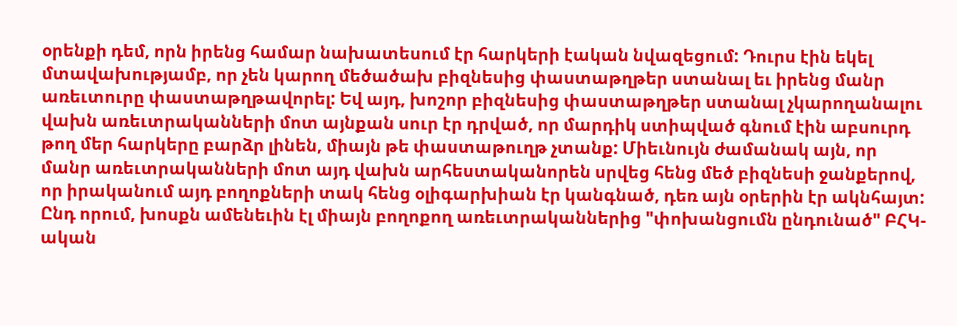օրենքի դեմ, որն իրենց համար նախատեսում էր հարկերի էական նվազեցում: Դուրս էին եկել մտավախությամբ, որ չեն կարող մեծածախ բիզնեսից փաստաթղթեր ստանալ եւ իրենց մանր առեւտուրը փաստաթղթավորել: Եվ այդ, խոշոր բիզնեսից փաստաթղթեր ստանալ չկարողանալու վախն առեւտրականների մոտ այնքան սուր էր դրված, որ մարդիկ ստիպված գնում էին աբսուրդ թող մեր հարկերը բարձր լինեն, միայն թե փաստաթուղթ չտանք: Միեւնույն ժամանակ այն, որ մանր առեւտրականների մոտ այդ վախն արհեստականորեն սրվեց հենց մեծ բիզնեսի ջանքերով, որ իրականում այդ բողոքների տակ հենց օլիգարխիան էր կանգնած, դեռ այն օրերին էր ակնհայտ: Ընդ որում, խոսքն ամենեւին էլ միայն բողոքող առեւտրականներից "փոխանցումն ընդունած" ԲՀԿ-ական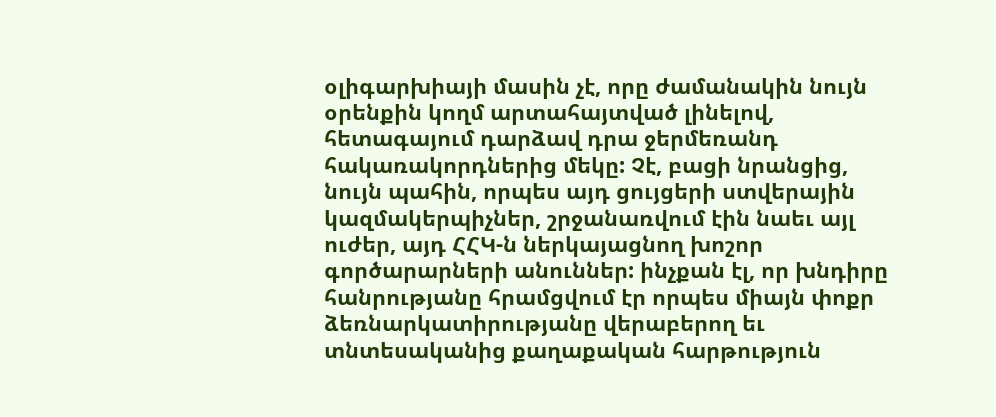օլիգարխիայի մասին չէ, որը ժամանակին նույն օրենքին կողմ արտահայտված լինելով, հետագայում դարձավ դրա ջերմեռանդ հակառակորդներից մեկը: Չէ, բացի նրանցից, նույն պահին, որպես այդ ցույցերի ստվերային կազմակերպիչներ, շրջանառվում էին նաեւ այլ ուժեր, այդ ՀՀԿ-ն ներկայացնող խոշոր գործարարների անուններ: ինչքան էլ, որ խնդիրը հանրությանը հրամցվում էր որպես միայն փոքր ձեռնարկատիրությանը վերաբերող եւ տնտեսականից քաղաքական հարթություն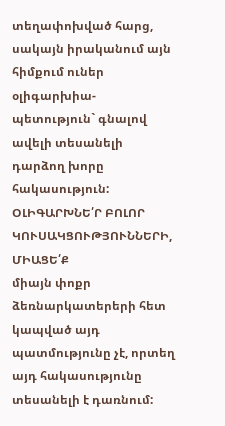տեղափոխված հարց, սակայն իրականում այն հիմքում ուներ օլիգարխիա-պետություն` գնալով ավելի տեսանելի դարձող խորը հակասություն:
ՕԼԻԳԱՐԽՆԵ՛Ր ԲՈԼՈՐ ԿՈՒՍԱԿՑՈՒԹՅՈՒՆՆԵՐԻ, ՄԻԱՑԵ՛Ք
միայն փոքր ձեռնարկատերերի հետ կապված այդ պատմությունը չէ, որտեղ այդ հակասությունը տեսանելի է դառնում: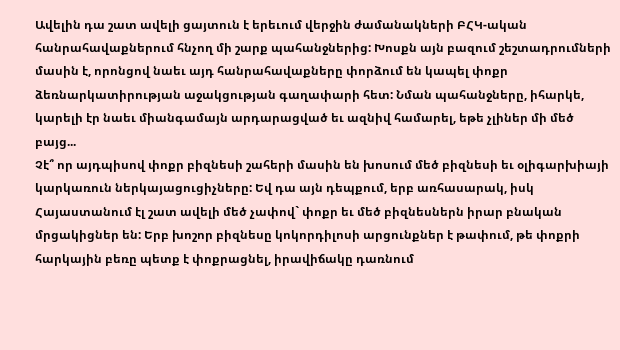Ավելին դա շատ ավելի ցայտուն է երեւում վերջին ժամանակների ԲՀԿ-ական հանրահավաքներում հնչող մի շարք պահանջներից: Խոսքն այն բազում շեշտադրումների մասին է, որոնցով նաեւ այդ հանրահավաքները փորձում են կապել փոքր ձեռնարկատիրության աջակցության գաղափարի հետ: Նման պահանջները, իհարկե, կարելի էր նաեւ միանգամայն արդարացված եւ ազնիվ համարել, եթե չլիներ մի մեծ բայց...
Չէ՞ որ այդպիսով փոքր բիզնեսի շահերի մասին են խոսում մեծ բիզնեսի եւ օլիգարխիայի կարկառուն ներկայացուցիչները: Եվ դա այն դեպքում, երբ առհասարակ, իսկ Հայաստանում էլ շատ ավելի մեծ չափով` փոքր եւ մեծ բիզնեսներն իրար բնական մրցակիցներ են: Երբ խոշոր բիզնեսը կոկորդիլոսի արցունքներ է թափում, թե փոքրի հարկային բեռը պետք է փոքրացնել, իրավիճակը դառնում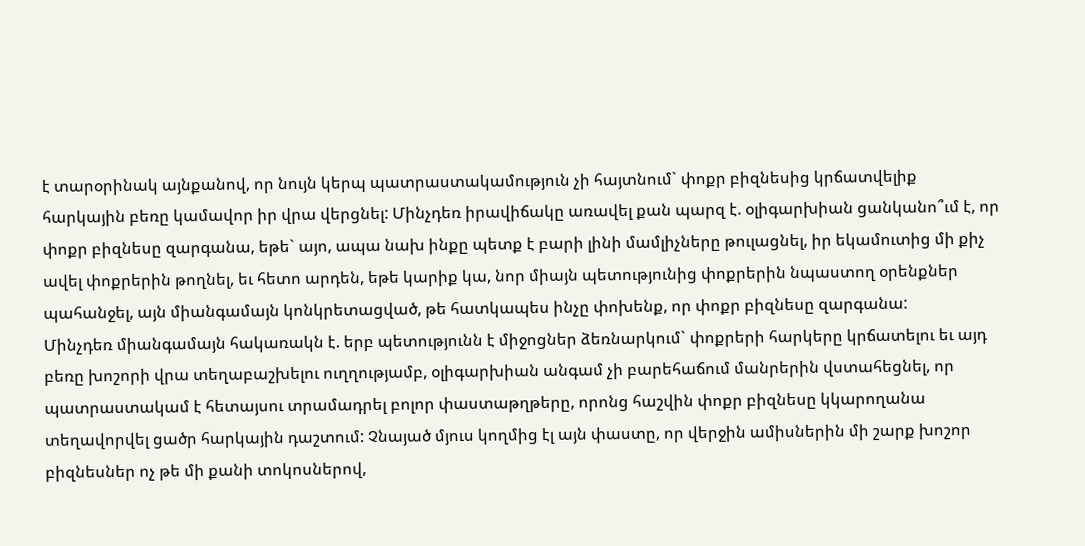է տարօրինակ այնքանով, որ նույն կերպ պատրաստակամություն չի հայտնում` փոքր բիզնեսից կրճատվելիք հարկային բեռը կամավոր իր վրա վերցնել: Մինչդեռ իրավիճակը առավել քան պարզ է. օլիգարխիան ցանկանո՞ւմ է, որ փոքր բիզնեսը զարգանա, եթե` այո, ապա նախ ինքը պետք է բարի լինի մամլիչները թուլացնել, իր եկամուտից մի քիչ ավել փոքրերին թողնել, եւ հետո արդեն, եթե կարիք կա, նոր միայն պետությունից փոքրերին նպաստող օրենքներ պահանջել, այն միանգամայն կոնկրետացված, թե հատկապես ինչը փոխենք, որ փոքր բիզնեսը զարգանա:
Մինչդեռ միանգամայն հակառակն է. երբ պետությունն է միջոցներ ձեռնարկում` փոքրերի հարկերը կրճատելու եւ այդ բեռը խոշորի վրա տեղաբաշխելու ուղղությամբ, օլիգարխիան անգամ չի բարեհաճում մանրերին վստահեցնել, որ պատրաստակամ է հետայսու տրամադրել բոլոր փաստաթղթերը, որոնց հաշվին փոքր բիզնեսը կկարողանա տեղավորվել ցածր հարկային դաշտում: Չնայած մյուս կողմից էլ այն փաստը, որ վերջին ամիսներին մի շարք խոշոր բիզնեսներ ոչ թե մի քանի տոկոսներով,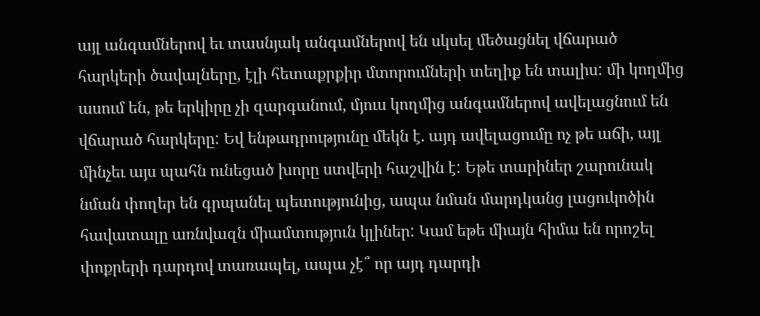այլ անգամներով եւ տասնյակ անգամներով են սկսել մեծացնել վճարած հարկերի ծավալները, էլի հետաքրքիր մտորումների տեղիք են տալիս: մի կողմից ասում են, թե երկիրը չի զարգանում, մյուս կողմից անգամներով ավելացնում են վճարած հարկերը: Եվ ենթադրությունը մեկն է. այդ ավելացումը ոչ թե աճի, այլ մինչեւ այս պահն ունեցած խորը ստվերի հաշվին է: Եթե տարիներ շարունակ նման փողեր են գրպանել պետությունից, ապա նման մարդկանց լացուկոծին հավատալը առնվազն միամտություն կլիներ: Կամ եթե միայն հիմա են որոշել փոքրերի դարդով տառապել, ապա չէ՞ որ այդ դարդի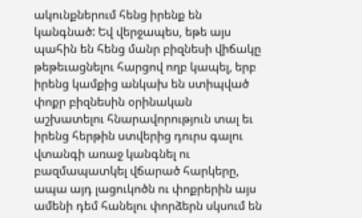ակունքներում հենց իրենք են կանգնած: Եվ վերջապես, եթե այս պահին են հենց մանր բիզնեսի վիճակը թեթեւացնելու հարցով ողբ կապել, երբ իրենց կամքից անկախ են ստիպված փոքր բիզնեսին օրինական աշխատելու հնարավորություն տալ եւ իրենց հերթին ստվերից դուրս գալու վտանգի առաջ կանգնել ու բազմապատկել վճարած հարկերը, ապա այդ լացուկոծն ու փոքրերին այս ամենի դեմ հանելու փորձերն սկսում են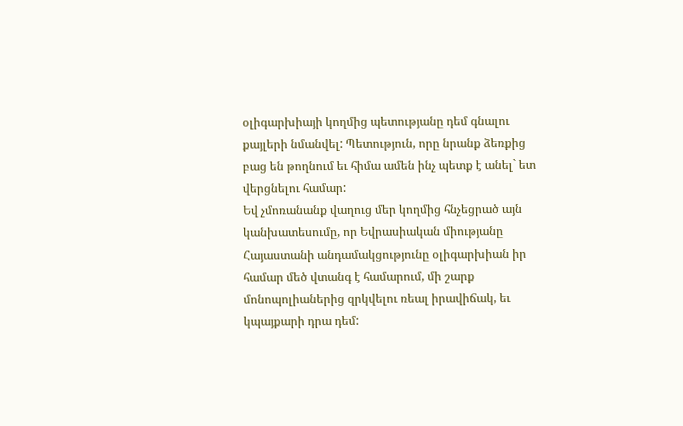օլիգարխիայի կողմից պետությանը դեմ գնալու քայլերի նմանվել: Պետություն, որը նրանք ձեռքից բաց են թողնում եւ հիմա ամեն ինչ պետք է անել` ետ վերցնելու համար:
Եվ չմոռանանք վաղուց մեր կողմից հնչեցրած այն կանխատեսումը, որ Եվրասիական միությանը Հայաստանի անդամակցությունը օլիգարխիան իր համար մեծ վտանգ է համարում, մի շարք մոնոպոլիաներից զրկվելու ռեալ իրավիճակ, եւ կպայքարի դրա դեմ: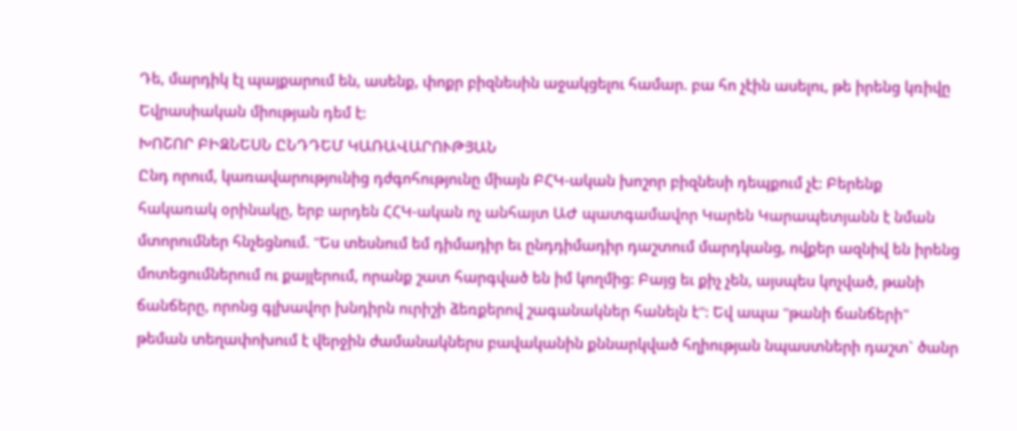Դե, մարդիկ էլ պայքարում են, ասենք, փոքր բիզնեսին աջակցելու համար. բա հո չէին ասելու, թե իրենց կռիվը Եվրասիական միության դեմ է:
ԽՈՇՈՐ ԲԻԶՆԵՍՆ ԸՆԴԴԵՄ ԿԱՌԱՎԱՐՈՒԹՅԱՆ
Ընդ որում, կառավարությունից դժգոհությունը միայն ԲՀԿ-ական խոշոր բիզնեսի դեպքում չէ: Բերենք հակառակ օրինակը, երբ արդեն ՀՀԿ-ական ոչ անհայտ ԱԺ պատգամավոր Կարեն Կարապետյանն է նման մտորումներ հնչեցնում. "Ես տեսնում եմ դիմադիր եւ ընդդիմադիր դաշտում մարդկանց, ովքեր ազնիվ են իրենց մոտեցումներում ու քայլերում, որանք շատ հարգված են իմ կողմից: Բայց եւ քիչ չեն, այսպես կոչված, թանի ճանճերը, որոնց գլխավոր խնդիրն ուրիշի ձեռքերով շագանակներ հանելն է": Եվ ապա "թանի ճանճերի" թեման տեղափոխում է վերջին ժամանակներս բավականին քննարկված հղիության նպաստների դաշտ` ծանր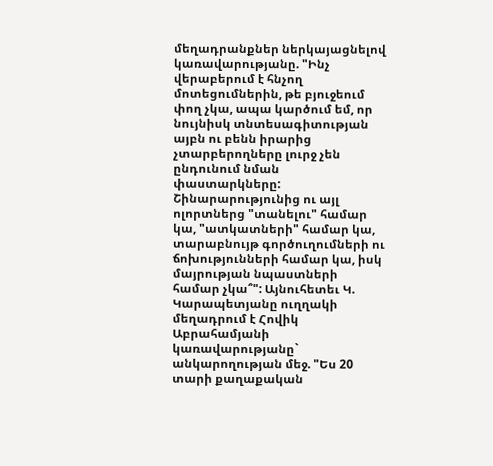մեղադրանքներ ներկայացնելով կառավարությանը. "Ինչ վերաբերում է հնչող մոտեցումներին, թե բյուջեում փող չկա, ապա կարծում եմ, որ նույնիսկ տնտեսագիտության այբն ու բենն իրարից չտարբերողները լուրջ չեն ընդունում նման փաստարկները: Շինարարությունից ու այլ ոլորտներց "տանելու" համար կա, "ատկատների" համար կա, տարաբնույթ գործուղումների ու ճոխությունների համար կա, իսկ մայրության նպաստների համար չկա՞": Այնուհետեւ Կ. Կարապետյանը ուղղակի մեղադրում է Հովիկ Աբրահամյանի կառավարությանը` անկարողության մեջ. "Ես 20 տարի քաղաքական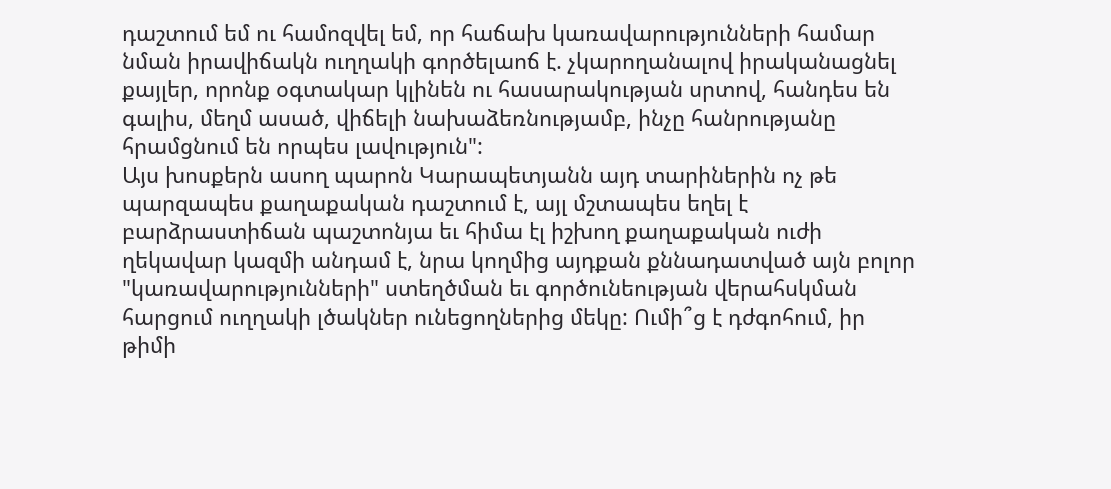դաշտում եմ ու համոզվել եմ, որ հաճախ կառավարությունների համար նման իրավիճակն ուղղակի գործելաոճ է. չկարողանալով իրականացնել քայլեր, որոնք օգտակար կլինեն ու հասարակության սրտով, հանդես են գալիս, մեղմ ասած, վիճելի նախաձեռնությամբ, ինչը հանրությանը հրամցնում են որպես լավություն":
Այս խոսքերն ասող պարոն Կարապետյանն այդ տարիներին ոչ թե պարզապես քաղաքական դաշտում է, այլ մշտապես եղել է բարձրաստիճան պաշտոնյա եւ հիմա էլ իշխող քաղաքական ուժի ղեկավար կազմի անդամ է, նրա կողմից այդքան քննադատված այն բոլոր "կառավարությունների" ստեղծման եւ գործունեության վերահսկման հարցում ուղղակի լծակներ ունեցողներից մեկը: Ումի՞ց է դժգոհում, իր թիմի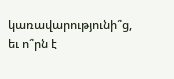կառավարությունի՞ց, եւ ո՞րն է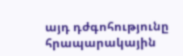այդ դժգոհությունը հրապարակային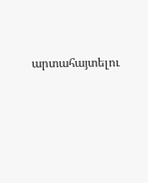արտահայտելու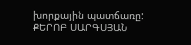խորքային պատճառը:
ՔԵՐՈԲ ՍԱՐԳՍՅԱՆ